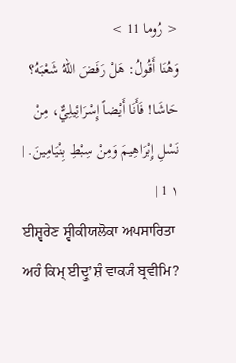< رُوما 11 >
وَهُنَا أَقُولُ: هَلْ رَفَضَ اللهُ شَعْبَهُ؟ حَاشَا! فَأَنَا أَيْضاً إِسْرَائِيلِيٌّ، مِنْ نَسْلِ إِبْرَاهِيمَ وَمِنْ سِبْطِ بِنْيَامِينَ. | ١ 1 |
ਈਸ਼੍ਵਰੇਣ ਸ੍ਵੀਕੀਯਲੋਕਾ ਅਪਸਾਰਿਤਾ ਅਹੰ ਕਿਮ੍ ਈਦ੍ਰੁʼਸ਼ੰ ਵਾਕ੍ਯੰ ਬ੍ਰਵੀਮਿ?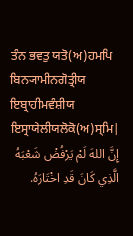ਤੰਨ ਭਵਤੁ ਯਤੋ(ਅ)ਹਮਪਿ ਬਿਨ੍ਯਾਮੀਨਗੋਤ੍ਰੀਯ ਇਬ੍ਰਾਹੀਮਵੰਸ਼ੀਯ ਇਸ੍ਰਾਯੇਲੀਯਲੋਕੋ(ਅ)ਸ੍ਮਿ|
إِنَّ اللهَ لَمْ يَرْفُضْ شَعْبَهُ الَّذِي كَانَ قَدِ اخْتَارَهُ.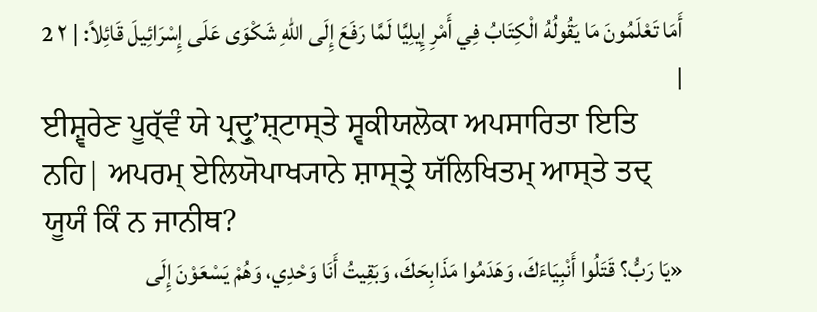أَمَا تَعْلَمُونَ مَا يَقُولُهُ الْكِتَابُ فِي أَمْرِ إِيلِيَّا لَمَّا رَفَعَ إِلَى اللهِ شَكْوَى عَلَى إِسْرَائِيلَ قَائِلاً: | ٢ 2 |
ਈਸ਼੍ਵਰੇਣ ਪੂਰ੍ੱਵੰ ਯੇ ਪ੍ਰਦ੍ਰੁʼਸ਼੍ਟਾਸ੍ਤੇ ਸ੍ਵਕੀਯਲੋਕਾ ਅਪਸਾਰਿਤਾ ਇਤਿ ਨਹਿ| ਅਪਰਮ੍ ਏਲਿਯੋਪਾਖ੍ਯਾਨੇ ਸ਼ਾਸ੍ਤ੍ਰੇ ਯੱਲਿਖਿਤਮ੍ ਆਸ੍ਤੇ ਤਦ੍ ਯੂਯੰ ਕਿੰ ਨ ਜਾਨੀਥ?
«يَا رَبُّ؟ قَتَلُوا أَنْبِيَاءَكَ، وَهَدَمُوا مَذَابِحَكَ، وَبَقِيتُ أَنَا وَحْدِي، وَهُمْ يَسْعَوْنَ إِلَى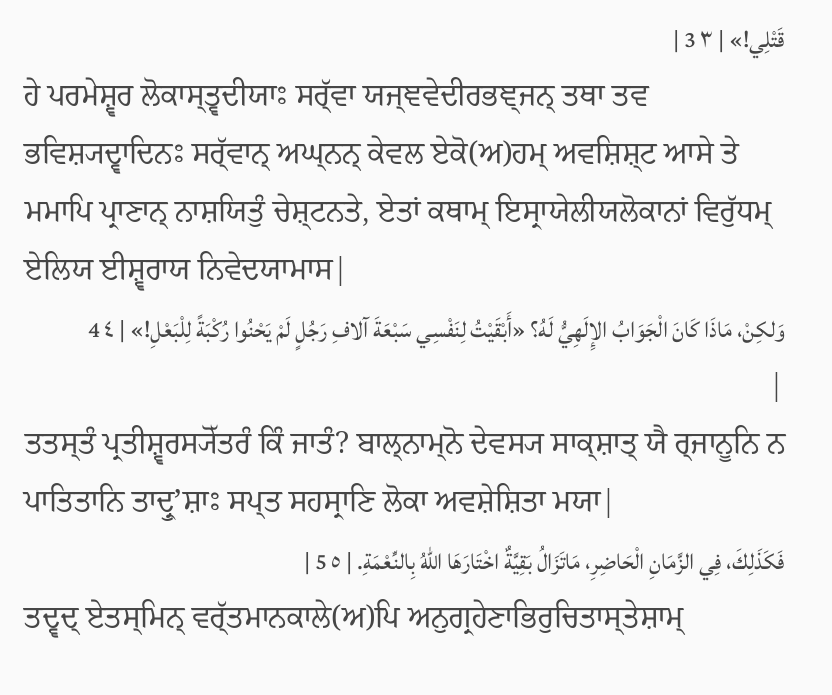قَتْلِي!» | ٣ 3 |
ਹੇ ਪਰਮੇਸ਼੍ਵਰ ਲੋਕਾਸ੍ਤ੍ਵਦੀਯਾਃ ਸਰ੍ੱਵਾ ਯਜ੍ਞਵੇਦੀਰਭਞ੍ਜਨ੍ ਤਥਾ ਤਵ ਭਵਿਸ਼੍ਯਦ੍ਵਾਦਿਨਃ ਸਰ੍ੱਵਾਨ੍ ਅਘ੍ਨਨ੍ ਕੇਵਲ ਏਕੋ(ਅ)ਹਮ੍ ਅਵਸ਼ਿਸ਼੍ਟ ਆਸੇ ਤੇ ਮਮਾਪਿ ਪ੍ਰਾਣਾਨ੍ ਨਾਸ਼ਯਿਤੁੰ ਚੇਸ਼੍ਟਨਤੇ, ਏਤਾਂ ਕਥਾਮ੍ ਇਸ੍ਰਾਯੇਲੀਯਲੋਕਾਨਾਂ ਵਿਰੁੱਧਮ੍ ਏਲਿਯ ਈਸ਼੍ਵਰਾਯ ਨਿਵੇਦਯਾਮਾਸ|
وَلكِنْ، مَاذَا كَانَ الْجَوَابُ الإِلَهِيُّ لَهُ؟ «أَبْقَيْتُ لِنَفْسِي سَبْعَةَ آلافِ رَجُلٍ لَمْ يَحْنُوا رُكْبَةً لِلْبَعْلِ!» | ٤ 4 |
ਤਤਸ੍ਤੰ ਪ੍ਰਤੀਸ਼੍ਵਰਸ੍ਯੋੱਤਰੰ ਕਿੰ ਜਾਤੰ? ਬਾਲ੍ਨਾਮ੍ਨੋ ਦੇਵਸ੍ਯ ਸਾਕ੍ਸ਼ਾਤ੍ ਯੈ ਰ੍ਜਾਨੂਨਿ ਨ ਪਾਤਿਤਾਨਿ ਤਾਦ੍ਰੁʼਸ਼ਾਃ ਸਪ੍ਤ ਸਹਸ੍ਰਾਣਿ ਲੋਕਾ ਅਵਸ਼ੇਸ਼ਿਤਾ ਮਯਾ|
فَكَذَلِكَ، فِي الزَّمَانِ الْحَاضِرِ، مَاتَزَالُ بَقِيَّةٌ اخْتَارَهَا اللهُ بِالنِّعْمَةِ. | ٥ 5 |
ਤਦ੍ਵਦ੍ ਏਤਸ੍ਮਿਨ੍ ਵਰ੍ੱਤਮਾਨਕਾਲੇ(ਅ)ਪਿ ਅਨੁਗ੍ਰਹੇਣਾਭਿਰੁਚਿਤਾਸ੍ਤੇਸ਼ਾਮ੍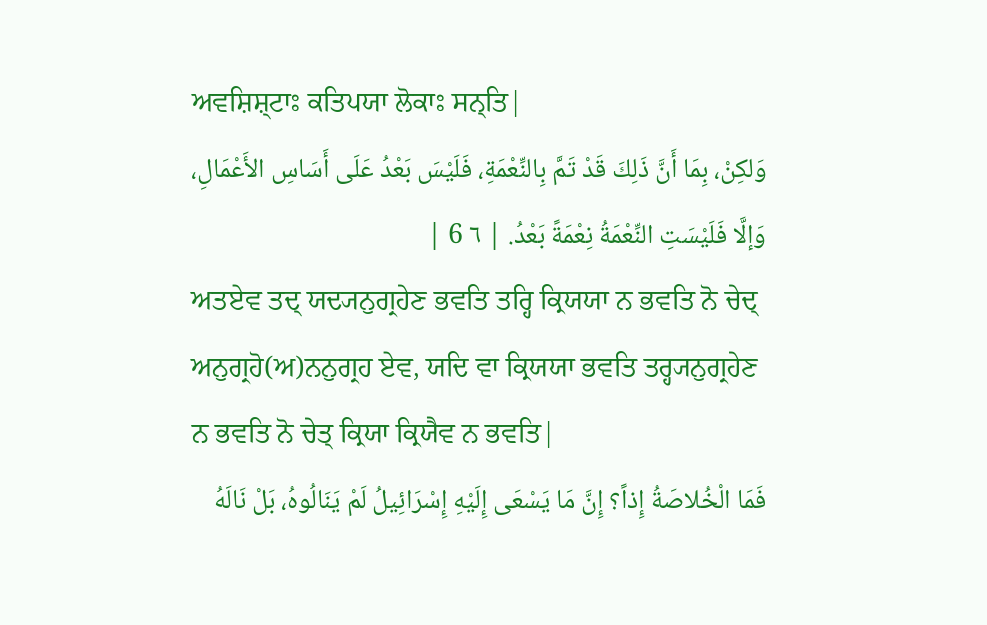ਅਵਸ਼ਿਸ਼੍ਟਾਃ ਕਤਿਪਯਾ ਲੋਕਾਃ ਸਨ੍ਤਿ|
وَلكِنْ، بِمَا أَنَّ ذَلِكَ قَدْ تَمَّ بِالنِّعْمَةِ، فَلَيْسَ بَعْدُ عَلَى أَسَاسِ الأَعْمَالِ، وَإلَّا فَلَيْسَتِ النِّعْمَةُ نِعْمَةً بَعْدُ. | ٦ 6 |
ਅਤਏਵ ਤਦ੍ ਯਦ੍ਯਨੁਗ੍ਰਹੇਣ ਭਵਤਿ ਤਰ੍ਹਿ ਕ੍ਰਿਯਯਾ ਨ ਭਵਤਿ ਨੋ ਚੇਦ੍ ਅਨੁਗ੍ਰਹੋ(ਅ)ਨਨੁਗ੍ਰਹ ਏਵ, ਯਦਿ ਵਾ ਕ੍ਰਿਯਯਾ ਭਵਤਿ ਤਰ੍ਹ੍ਯਨੁਗ੍ਰਹੇਣ ਨ ਭਵਤਿ ਨੋ ਚੇਤ੍ ਕ੍ਰਿਯਾ ਕ੍ਰਿਯੈਵ ਨ ਭਵਤਿ|
فَمَا الْخُلاصَةُ إِذاً؟ إِنَّ مَا يَسْعَى إِلَيْهِ إِسْرَائِيلُ لَمْ يَنَالُوهُ، بَلْ نَالَهُ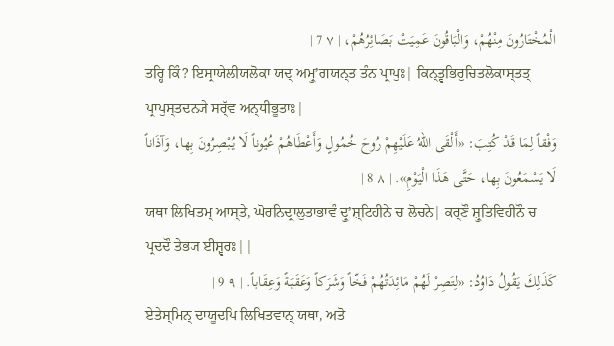الْمُخْتَارُونَ مِنْهُمْ، وَالْبَاقُونَ عَمِيَتْ بَصَائِرُهُمْ، | ٧ 7 |
ਤਰ੍ਹਿ ਕਿੰ? ਇਸ੍ਰਾਯੇਲੀਯਲੋਕਾ ਯਦ੍ ਅਮ੍ਰੁʼਗਯਨ੍ਤ ਤੰਨ ਪ੍ਰਾਪੁਃ| ਕਿਨ੍ਤ੍ਵਭਿਰੁਚਿਤਲੋਕਾਸ੍ਤਤ੍ ਪ੍ਰਾਪੁਸ੍ਤਦਨ੍ਯੇ ਸਰ੍ੱਵ ਅਨ੍ਧੀਭੂਤਾਃ|
وَفْقاً لِمَا قَدْ كُتِبَ: «أَلْقَى اللهُ عَلَيْهِمْ رُوحَ خُمُولٍ وَأَعْطَاهُمْ عُيُوناً لَا يُبْصِرُونَ بِها، وَآذَاناً لَا يَسْمَعُونَ بِها، حَتَّى هَذَا الْيَوْمِ». | ٨ 8 |
ਯਥਾ ਲਿਖਿਤਮ੍ ਆਸ੍ਤੇ, ਘੋਰਨਿਦ੍ਰਾਲੁਤਾਭਾਵੰ ਦ੍ਰੁʼਸ਼੍ਟਿਹੀਨੇ ਚ ਲੋਚਨੇ| ਕਰ੍ਣੌ ਸ਼੍ਰੁਤਿਵਿਹੀਨੌ ਚ ਪ੍ਰਦਦੌ ਤੇਭ੍ਯ ਈਸ਼੍ਵਰਃ||
كَذَلِكَ يَقُولُ دَاوُدُ: «لِتَصِرْ لَهُمْ مَائِدَتُهُمْ فَخّاً وَشَرَكاً وَعَقَبَةً وَعِقَاباً. | ٩ 9 |
ਏਤੇਸ੍ਮਿਨ੍ ਦਾਯੂਦਪਿ ਲਿਖਿਤਵਾਨ੍ ਯਥਾ, ਅਤੋ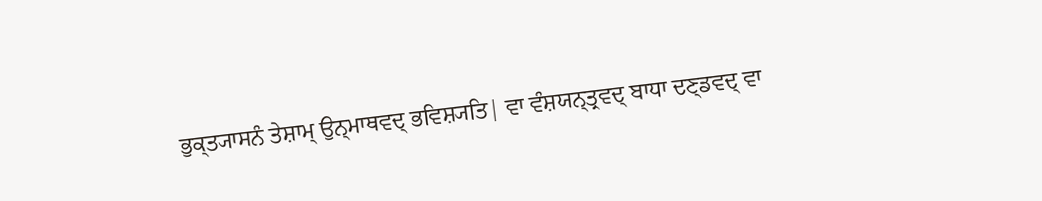ਭੁਕ੍ਤ੍ਯਾਸਨੰ ਤੇਸ਼ਾਮ੍ ਉਨ੍ਮਾਥਵਦ੍ ਭਵਿਸ਼੍ਯਤਿ| ਵਾ ਵੰਸ਼ਯਨ੍ਤ੍ਰਵਦ੍ ਬਾਧਾ ਦਣ੍ਡਵਦ੍ ਵਾ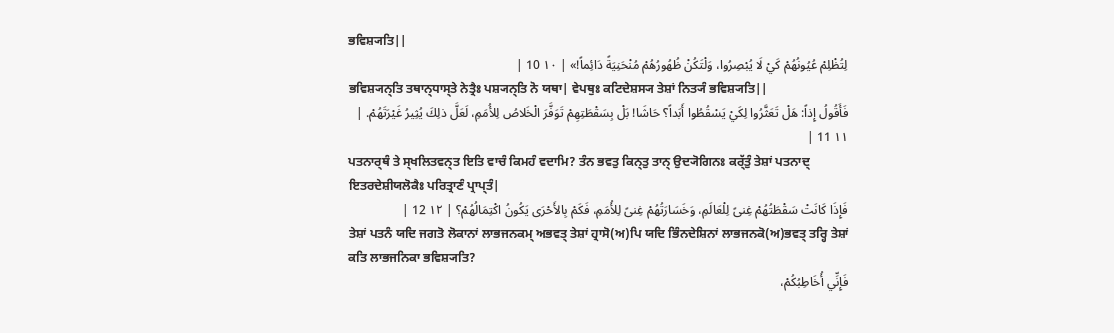ਭਵਿਸ਼੍ਯਤਿ||
لِتُظْلِمْ عُيُونُهُمْ كَيْ لَا يُبْصِرُوا، وَلْتَكُنْ ظُهُورُهُمْ مُنْحَنِيَةً دَائِماً!» | ١٠ 10 |
ਭਵਿਸ਼੍ਯਨ੍ਤਿ ਤਥਾਨ੍ਧਾਸ੍ਤੇ ਨੇਤ੍ਰੈਃ ਪਸ਼੍ਯਨ੍ਤਿ ਨੋ ਯਥਾ| ਵੇਪਥੁਃ ਕਟਿਦੇਸ਼ਸ੍ਯ ਤੇਸ਼ਾਂ ਨਿਤ੍ਯੰ ਭਵਿਸ਼੍ਯਤਿ||
فَأَقُولُ إِذاً: هَلْ تَعَثَّرُوا لِكَيْ يَسْقُطُوا أَبَداً؟ حَاشَا! بَلْ بِسَقْطَتِهِمْ تَوَفَّرَ الْخَلاصُ لِلأُمَمِ، لَعَلَّ ذلِكَ يُثِيرُ غَيْرَتَهُمْ. | ١١ 11 |
ਪਤਨਾਰ੍ਥੰ ਤੇ ਸ੍ਖਲਿਤਵਨ੍ਤ ਇਤਿ ਵਾਚੰ ਕਿਮਹੰ ਵਦਾਮਿ? ਤੰਨ ਭਵਤੁ ਕਿਨ੍ਤੁ ਤਾਨ੍ ਉਦ੍ਯੋਗਿਨਃ ਕਰ੍ੱਤੁੰ ਤੇਸ਼ਾਂ ਪਤਨਾਦ੍ ਇਤਰਦੇਸ਼ੀਯਲੋਕੈਃ ਪਰਿਤ੍ਰਾਣੰ ਪ੍ਰਾਪ੍ਤੰ|
فَإِذَا كَانَتْ سَقْطَتُهُمْ غِنىً لِلْعَالَمِ، وَخَسَارَتُهُمْ غِنىً لِلأُمَمِ، فَكَمْ بِالأَحْرَى يَكُونُ اكْتِمَالُهُمْ؟ | ١٢ 12 |
ਤੇਸ਼ਾਂ ਪਤਨੰ ਯਦਿ ਜਗਤੋ ਲੋਕਾਨਾਂ ਲਾਭਜਨਕਮ੍ ਅਭਵਤ੍ ਤੇਸ਼ਾਂ ਹ੍ਰਾਸੋ(ਅ)ਪਿ ਯਦਿ ਭਿੰਨਦੇਸ਼ਿਨਾਂ ਲਾਭਜਨਕੋ(ਅ)ਭਵਤ੍ ਤਰ੍ਹਿ ਤੇਸ਼ਾਂ ਕਤਿ ਲਾਭਜਨਿਕਾ ਭਵਿਸ਼੍ਯਤਿ?
فَإِنِّي أُخَاطِبُكُمْ،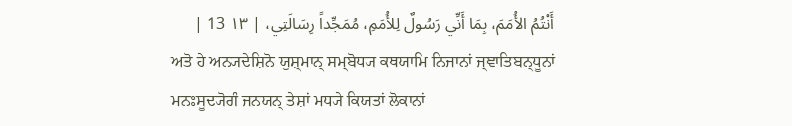أَنْتُمُ الأُمَمَ، بِمَا أَنِّي رَسُولٌ لِلأُمَمِ، مُمَجِّداً رِسَالَتِي، | ١٣ 13 |
ਅਤੋ ਹੇ ਅਨ੍ਯਦੇਸ਼ਿਨੋ ਯੁਸ਼੍ਮਾਨ੍ ਸਮ੍ਬੋਧ੍ਯ ਕਥਯਾਮਿ ਨਿਜਾਨਾਂ ਜ੍ਞਾਤਿਬਨ੍ਧੂਨਾਂ ਮਨਃਸੂਦ੍ਯੋਗੰ ਜਨਯਨ੍ ਤੇਸ਼ਾਂ ਮਧ੍ਯੇ ਕਿਯਤਾਂ ਲੋਕਾਨਾਂ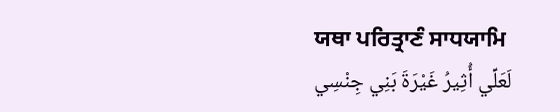ਯਥਾ ਪਰਿਤ੍ਰਾਣੰ ਸਾਧਯਾਮਿ
لَعَلِّي أُثِيرُ غَيْرَةَ بَنِي جِنْسِي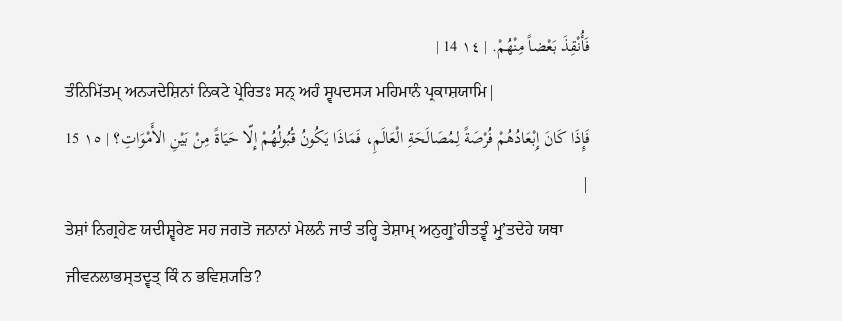فَأُنْقِذَ بَعْضاً مِنْهُمْ. | ١٤ 14 |
ਤੰਨਿਮਿੱਤਮ੍ ਅਨ੍ਯਦੇਸ਼ਿਨਾਂ ਨਿਕਟੇ ਪ੍ਰੇਰਿਤਃ ਸਨ੍ ਅਹੰ ਸ੍ਵਪਦਸ੍ਯ ਮਹਿਮਾਨੰ ਪ੍ਰਕਾਸ਼ਯਾਮਿ|
فَإِذَا كَانَ إِبْعَادُهُمْ فُرْصَةً لِمُصَالَحَةِ الْعَالَمِ، فَمَاذَا يَكُونُ قُبُولُهُمْ إِلّا حَيَاةً مِنْ بَيْنِ الأَمْوَاتِ؟ | ١٥ 15 |
ਤੇਸ਼ਾਂ ਨਿਗ੍ਰਹੇਣ ਯਦੀਸ਼੍ਵਰੇਣ ਸਹ ਜਗਤੋ ਜਨਾਨਾਂ ਮੇਲਨੰ ਜਾਤੰ ਤਰ੍ਹਿ ਤੇਸ਼ਾਮ੍ ਅਨੁਗ੍ਰੁʼਹੀਤਤ੍ਵੰ ਮ੍ਰੁʼਤਦੇਹੇ ਯਥਾ ਜੀਵਨਲਾਭਸ੍ਤਦ੍ਵਤ੍ ਕਿੰ ਨ ਭਵਿਸ਼੍ਯਤਿ?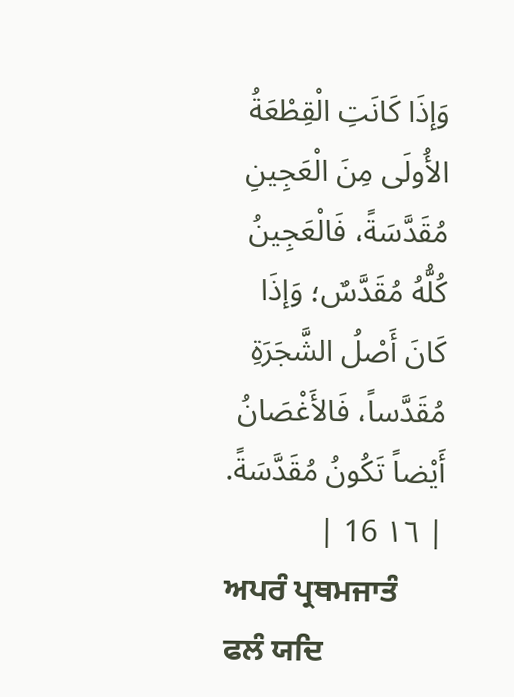وَإذَا كَانَتِ الْقِطْعَةُ الأُولَى مِنَ الْعَجِينِ مُقَدَّسَةً، فَالْعَجِينُ كُلُّهُ مُقَدَّسٌ؛ وَإذَا كَانَ أَصْلُ الشَّجَرَةِ مُقَدَّساً، فَالأَغْصَانُ أَيْضاً تَكُونُ مُقَدَّسَةً. | ١٦ 16 |
ਅਪਰੰ ਪ੍ਰਥਮਜਾਤੰ ਫਲੰ ਯਦਿ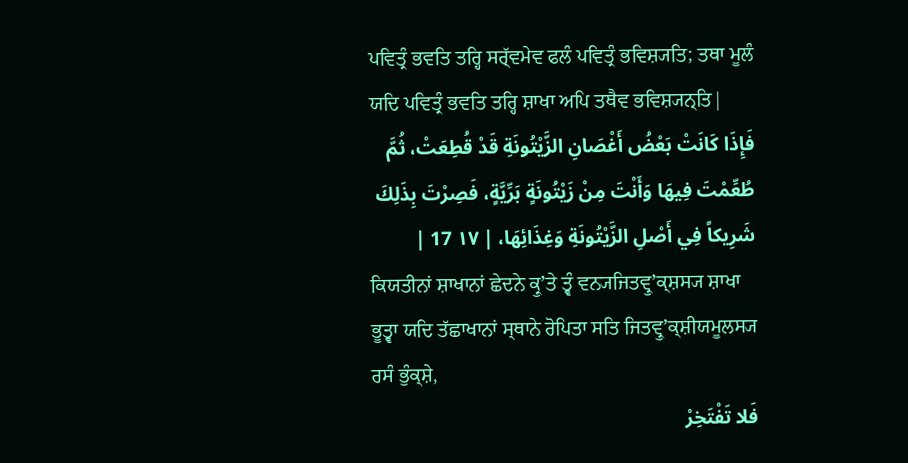ਪਵਿਤ੍ਰੰ ਭਵਤਿ ਤਰ੍ਹਿ ਸਰ੍ੱਵਮੇਵ ਫਲੰ ਪਵਿਤ੍ਰੰ ਭਵਿਸ਼੍ਯਤਿ; ਤਥਾ ਮੂਲੰ ਯਦਿ ਪਵਿਤ੍ਰੰ ਭਵਤਿ ਤਰ੍ਹਿ ਸ਼ਾਖਾ ਅਪਿ ਤਥੈਵ ਭਵਿਸ਼੍ਯਨ੍ਤਿ|
فَإِذَا كَانَتْ بَعْضُ أَغْصَانِ الزَّيْتُونَةِ قَدْ قُطِعَتْ، ثُمَّ طُعِّمْتَ فِيهَا وَأَنْتَ مِنْ زَيْتُونَةٍ بَرِّيَّةٍ، فَصِرْتَ بِذَلِكَ شَرِيكاً فِي أَصْلِ الزَّيْتُونَةِ وَغِذَائِهَا، | ١٧ 17 |
ਕਿਯਤੀਨਾਂ ਸ਼ਾਖਾਨਾਂ ਛੇਦਨੇ ਕ੍ਰੁʼਤੇ ਤ੍ਵੰ ਵਨ੍ਯਜਿਤਵ੍ਰੁʼਕ੍ਸ਼ਸ੍ਯ ਸ਼ਾਖਾ ਭੂਤ੍ਵਾ ਯਦਿ ਤੱਛਾਖਾਨਾਂ ਸ੍ਥਾਨੇ ਰੋਪਿਤਾ ਸਤਿ ਜਿਤਵ੍ਰੁʼਕ੍ਸ਼ੀਯਮੂਲਸ੍ਯ ਰਸੰ ਭੁੰਕ੍ਸ਼ੇ,
فَلا تَفْتَخِرْ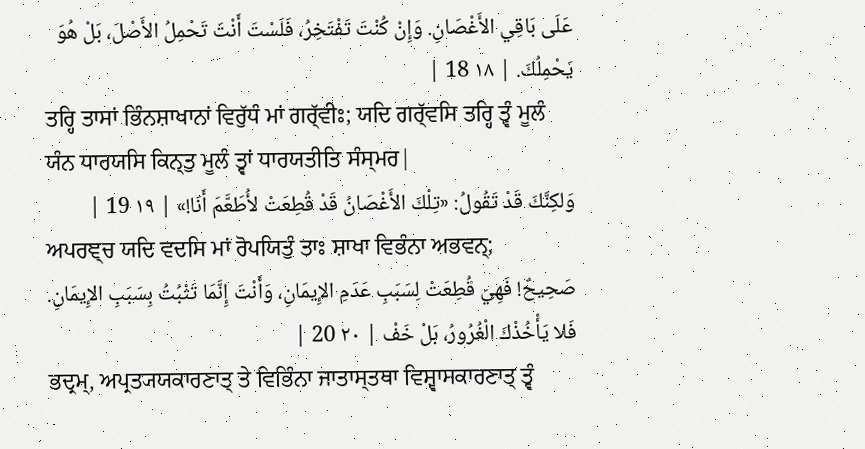عَلَى بَاقِي الأَغْصَانِ. وَإِنْ كُنْتَ تَفْتَخِرُ، فَلَسْتَ أَنْتَ تَحْمِلُ الأَصْلَ، بَلْ هُوَ يَحْمِلُكَ. | ١٨ 18 |
ਤਰ੍ਹਿ ਤਾਸਾਂ ਭਿੰਨਸ਼ਾਖਾਨਾਂ ਵਿਰੁੱਧੰ ਮਾਂ ਗਰ੍ੱਵੀਃ; ਯਦਿ ਗਰ੍ੱਵਸਿ ਤਰ੍ਹਿ ਤ੍ਵੰ ਮੂਲੰ ਯੰਨ ਧਾਰਯਸਿ ਕਿਨ੍ਤੁ ਮੂਲੰ ਤ੍ਵਾਂ ਧਾਰਯਤੀਤਿ ਸੰਸ੍ਮਰ|
وَلكِنَّكَ قَدْ تَقُولُ: «تِلْكَ الأَغْصَانُ قَدْ قُطِعَتْ لأُطَعَّمَ أَنَا!» | ١٩ 19 |
ਅਪਰਞ੍ਚ ਯਦਿ ਵਦਸਿ ਮਾਂ ਰੋਪਯਿਤੁੰ ਤਾਃ ਸ਼ਾਖਾ ਵਿਭੰਨਾ ਅਭਵਨ੍;
صَحِيحٌ! فَهِيَ قُطِعَتْ لِسَبَبِ عَدَمِ الإِيمَانِ، وَأَنْتَ إِنَّمَا تَثْبُتُ بِسَبَبِ الإِيمَانِ. فَلا يَأْخُذْكَ الْغُرُورُ، بَلْ خَفْ | ٢٠ 20 |
ਭਦ੍ਰਮ੍, ਅਪ੍ਰਤ੍ਯਯਕਾਰਣਾਤ੍ ਤੇ ਵਿਭਿੰਨਾ ਜਾਤਾਸ੍ਤਥਾ ਵਿਸ਼੍ਵਾਸਕਾਰਣਾਤ੍ ਤ੍ਵੰ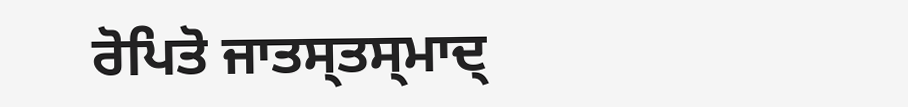ਰੋਪਿਤੋ ਜਾਤਸ੍ਤਸ੍ਮਾਦ੍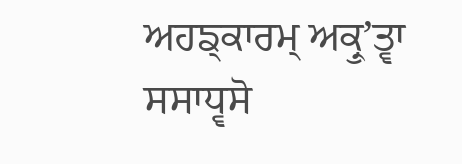ਅਹਙ੍ਕਾਰਮ੍ ਅਕ੍ਰੁʼਤ੍ਵਾ ਸਸਾਧ੍ਵਸੋ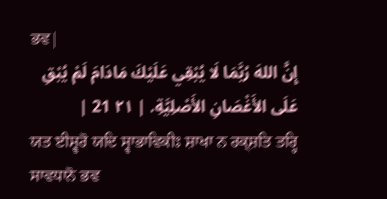ਭਵ|
إِنَّ اللهَ رُبَّمَا لَا يُبْقِي عَلَيْكَ مَادَامَ لَمْ يُبْقِ عَلَى الأَغْصَانِ الأَصْلِيَّةِ. | ٢١ 21 |
ਯਤ ਈਸ਼੍ਵਰੋ ਯਦਿ ਸ੍ਵਾਭਾਵਿਕੀਃ ਸ਼ਾਖਾ ਨ ਰਕ੍ਸ਼ਤਿ ਤਰ੍ਹਿ ਸਾਵਧਾਨੋ ਭਵ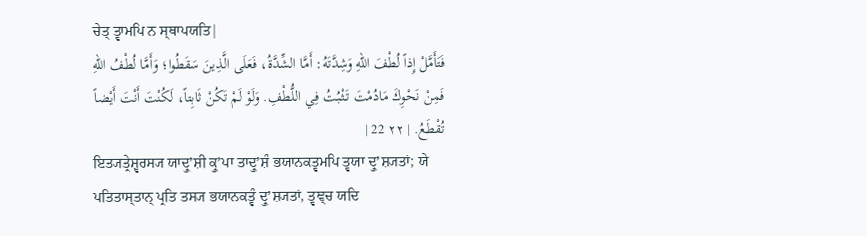ਚੇਤ੍ ਤ੍ਵਾਮਪਿ ਨ ਸ੍ਥਾਪਯਤਿ|
فَتَأَمَّلْ إِذاً لُطْفَ اللهِ وَشِدَّتَهُ: أَمَّا الشِّدَّةُ، فَعَلَى الَّذِينَ سَقَطُوا؛ وَأَمَّا لُطْفُ اللهِ فَمِنْ نَحْوِكَ مَادُمْتَ تَثْبُتُ فِي اللُّطْفِ. وَلَوْ لَمْ تَكُنْ ثَابِتاً، لَكُنْتَ أَنْتَ أَيْضاً تُقْطَعُ. | ٢٢ 22 |
ਇਤ੍ਯਤ੍ਰੇਸ਼੍ਵਰਸ੍ਯ ਯਾਦ੍ਰੁʼਸ਼ੀ ਕ੍ਰੁʼਪਾ ਤਾਦ੍ਰੁʼਸ਼ੰ ਭਯਾਨਕਤ੍ਵਮਪਿ ਤ੍ਵਯਾ ਦ੍ਰੁʼਸ਼੍ਯਤਾਂ; ਯੇ ਪਤਿਤਾਸ੍ਤਾਨ੍ ਪ੍ਰਤਿ ਤਸ੍ਯ ਭਯਾਨਕਤ੍ਵੰ ਦ੍ਰੁʼਸ਼੍ਯਤਾਂ, ਤ੍ਵਞ੍ਚ ਯਦਿ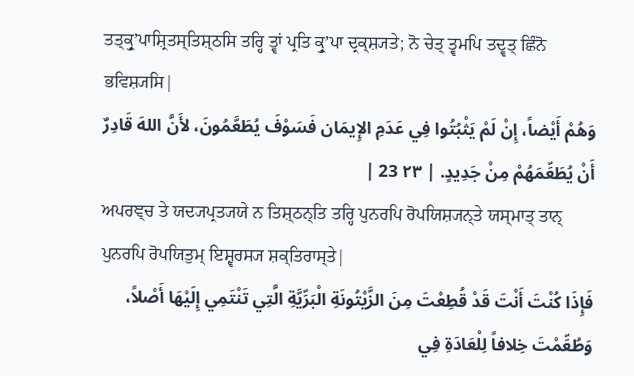ਤਤ੍ਕ੍ਰੁʼਪਾਸ਼੍ਰਿਤਸ੍ਤਿਸ਼੍ਠਸਿ ਤਰ੍ਹਿ ਤ੍ਵਾਂ ਪ੍ਰਤਿ ਕ੍ਰੁʼਪਾ ਦ੍ਰਕ੍ਸ਼੍ਯਤੇ; ਨੋ ਚੇਤ੍ ਤ੍ਵਮਪਿ ਤਦ੍ਵਤ੍ ਛਿੰਨੋ ਭਵਿਸ਼੍ਯਸਿ|
وَهُمْ أَيْضاً، إِنْ لَمْ يَثْبُتُوا فِي عَدَمِ الإِيمَان فَسَوْفَ يُطَعَّمُونَ، لأَنَّ اللهَ قَادِرٌ أَنْ يُطَعِّمَهُمْ مِنْ جَدِيدٍ. | ٢٣ 23 |
ਅਪਰਞ੍ਚ ਤੇ ਯਦ੍ਯਪ੍ਰਤ੍ਯਯੇ ਨ ਤਿਸ਼੍ਠਨ੍ਤਿ ਤਰ੍ਹਿ ਪੁਨਰਪਿ ਰੋਪਯਿਸ਼੍ਯਨ੍ਤੇ ਯਸ੍ਮਾਤ੍ ਤਾਨ੍ ਪੁਨਰਪਿ ਰੋਪਯਿਤੁਮ੍ ਇਸ਼੍ਵਰਸ੍ਯ ਸ਼ਕ੍ਤਿਰਾਸ੍ਤੇ|
فَإِذَا كُنْتَ أَنْتَ قَدْ قُطِعْتَ مِنَ الزَّيْتُونَةِ الْبَرِّيَّةِ الَّتِي تَنْتَمِي إِلَيْهَا أَصْلاً، وَطُعِّمْتَ خِلافاً لِلْعَادَةِ فِي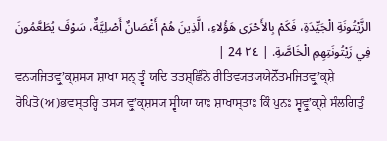الزَّيْتُونَةِ الْجَيِّدَةِ، فَكَمْ بِالأَحْرَى هَؤُلاءِ، الَّذِينَ هُمْ أَغْصَانٌ أَصْلِيَّةٌ، سَوْفَ يُطَعَّمُونَ فِي زَيْتُونَتِهِمِ الْخَاصَّةِ. | ٢٤ 24 |
ਵਨ੍ਯਜਿਤਵ੍ਰੁʼਕ੍ਸ਼ਸ੍ਯ ਸ਼ਾਖਾ ਸਨ੍ ਤ੍ਵੰ ਯਦਿ ਤਤਸ਼੍ਛਿੰਨੋ ਰੀਤਿਵ੍ਯਤ੍ਯਯੇਨੋੱਤਮਜਿਤਵ੍ਰੁʼਕ੍ਸ਼ੇ ਰੋਪਿਤੋ(ਅ)ਭਵਸ੍ਤਰ੍ਹਿ ਤਸ੍ਯ ਵ੍ਰੁʼਕ੍ਸ਼ਸ੍ਯ ਸ੍ਵੀਯਾ ਯਾਃ ਸ਼ਾਖਾਸ੍ਤਾਃ ਕਿੰ ਪੁਨਃ ਸ੍ਵਵ੍ਰੁʼਕ੍ਸ਼ੇ ਸੰਲਗਿਤੁੰ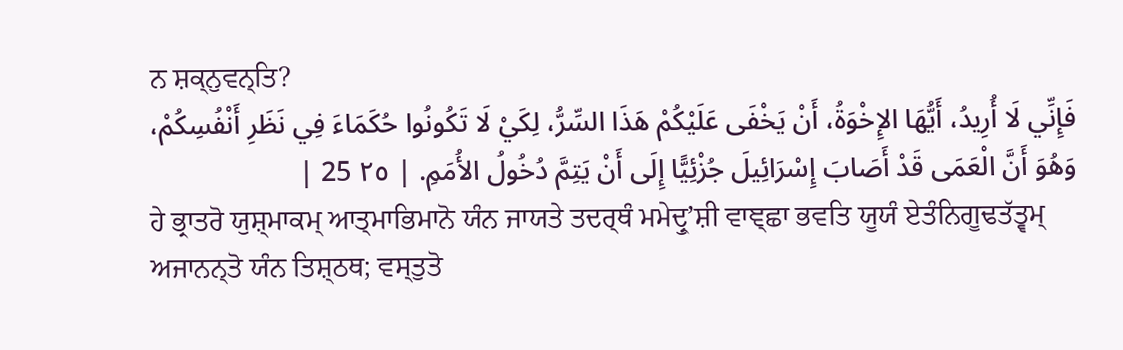ਨ ਸ਼ਕ੍ਨੁਵਨ੍ਤਿ?
فَإِنِّي لَا أُرِيدُ، أَيُّهَا الإِخْوَةُ، أَنْ يَخْفَى عَلَيْكُمْ هَذَا السِّرُّ، لِكَيْ لَا تَكُونُوا حُكَمَاءَ فِي نَظَرِ أَنْفُسِكُمْ، وَهُوَ أَنَّ الْعَمَى قَدْ أَصَابَ إِسْرَائِيلَ جُزْئِيًّا إِلَى أَنْ يَتِمَّ دُخُولُ الأُمَمِ. | ٢٥ 25 |
ਹੇ ਭ੍ਰਾਤਰੋ ਯੁਸ਼੍ਮਾਕਮ੍ ਆਤ੍ਮਾਭਿਮਾਨੋ ਯੰਨ ਜਾਯਤੇ ਤਦਰ੍ਥੰ ਮਮੇਦ੍ਰੁʼਸ਼ੀ ਵਾਞ੍ਛਾ ਭਵਤਿ ਯੂਯੰ ਏਤੰਨਿਗੂਢਤੱਤ੍ਵਮ੍ ਅਜਾਨਨ੍ਤੋ ਯੰਨ ਤਿਸ਼੍ਠਥ; ਵਸ੍ਤੁਤੋ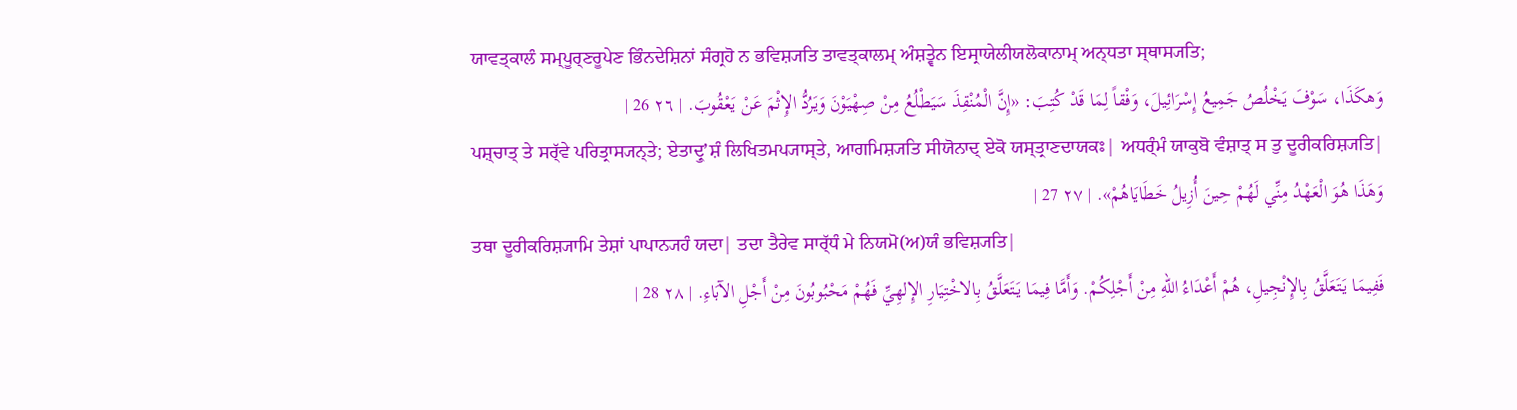ਯਾਵਤ੍ਕਾਲੰ ਸਮ੍ਪੂਰ੍ਣਰੂਪੇਣ ਭਿੰਨਦੇਸ਼ਿਨਾਂ ਸੰਗ੍ਰਹੋ ਨ ਭਵਿਸ਼੍ਯਤਿ ਤਾਵਤ੍ਕਾਲਮ੍ ਅੰਸ਼ਤ੍ਵੇਨ ਇਸ੍ਰਾਯੇਲੀਯਲੋਕਾਨਾਮ੍ ਅਨ੍ਧਤਾ ਸ੍ਥਾਸ੍ਯਤਿ;
وَهكَذَا، سَوْفَ يَخْلُصُ جَمِيعُ إِسْرَائِيلَ، وَفْقاً لِمَا قَدْ كُتِبَ: «إِنَّ الْمُنْقِذَ سَيَطْلُعُ مِنْ صِهْيَوْنَ وَيَرُدُّ الإِثْمَ عَنْ يَعْقُوبَ. | ٢٦ 26 |
ਪਸ਼੍ਚਾਤ੍ ਤੇ ਸਰ੍ੱਵੇ ਪਰਿਤ੍ਰਾਸ੍ਯਨ੍ਤੇ; ਏਤਾਦ੍ਰੁʼਸ਼ੰ ਲਿਖਿਤਮਪ੍ਯਾਸ੍ਤੇ, ਆਗਮਿਸ਼੍ਯਤਿ ਸੀਯੋਨਾਦ੍ ਏਕੋ ਯਸ੍ਤ੍ਰਾਣਦਾਯਕਃ| ਅਧਰ੍ੰਮੰ ਯਾਕੁਬੋ ਵੰਸ਼ਾਤ੍ ਸ ਤੁ ਦੂਰੀਕਰਿਸ਼੍ਯਤਿ|
وَهَذَا هُوَ الْعَهْدُ مِنِّي لَهُمْ حِينَ أُزِيلُ خَطَايَاهُمْ». | ٢٧ 27 |
ਤਥਾ ਦੂਰੀਕਰਿਸ਼੍ਯਾਮਿ ਤੇਸ਼ਾਂ ਪਾਪਾਨ੍ਯਹੰ ਯਦਾ| ਤਦਾ ਤੈਰੇਵ ਸਾਰ੍ੱਧੰ ਮੇ ਨਿਯਮੋ(ਅ)ਯੰ ਭਵਿਸ਼੍ਯਤਿ|
فَفِيمَا يَتَعَلَّقُ بِالإِنْجِيلِ، هُمْ أَعْدَاءُ اللهِ مِنْ أَجْلِكُمْ. وَأَمَّا فِيمَا يَتَعَلَّقُ بِالاخْتِيَارِ الإِلهِيِّ فَهُمْ مَحْبُوبُونَ مِنْ أَجْلِ الآبَاءِ. | ٢٨ 28 |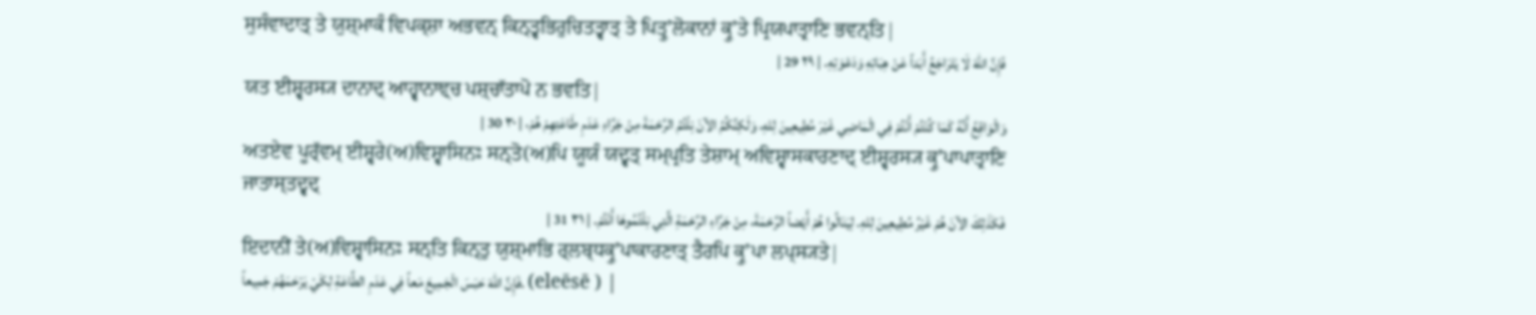ਸੁਸੰਵਾਦਾਤ੍ ਤੇ ਯੁਸ਼੍ਮਾਕੰ ਵਿਪਕ੍ਸ਼ਾ ਅਭਵਨ੍ ਕਿਨ੍ਤ੍ਵਭਿਰੁਚਿਤਤ੍ਵਾਤ੍ ਤੇ ਪਿਤ੍ਰੁʼਲੋਕਾਨਾਂ ਕ੍ਰੁʼਤੇ ਪ੍ਰਿਯਪਾਤ੍ਰਾਣਿ ਭਵਨ੍ਤਿ|
فَإِنَّ اللهَ لَا يَتَرَاجَعُ أَبَداً عَنْ هِبَاتِهِ وَدَعْوَتِهِ. | ٢٩ 29 |
ਯਤ ਈਸ਼੍ਵਰਸ੍ਯ ਦਾਨਾਦ੍ ਆਹ੍ਵਾਨਾਞ੍ਚ ਪਸ਼੍ਚਾੱਤਾਪੋ ਨ ਭਵਤਿ|
وَالْوَاقِعُ أَنَّهُ كَمَا كُنْتُمْ أَنْتُمْ فِي الْمَاضِي غَيْرَ مُطِيعِينَ لِلهِ، وَلَكِنَّكُمُ الآنَ نِلْتُمُ الرَّحْمَةَ مِنْ جَرَّاءِ عَدَمِ طَاعَتِهِمْ هُمْ، | ٣٠ 30 |
ਅਤਏਵ ਪੂਰ੍ੱਵਮ੍ ਈਸ਼੍ਵਰੇ(ਅ)ਵਿਸ਼੍ਵਾਸਿਨਃ ਸਨ੍ਤੋ(ਅ)ਪਿ ਯੂਯੰ ਯਦ੍ਵਤ੍ ਸਮ੍ਪ੍ਰਤਿ ਤੇਸ਼ਾਮ੍ ਅਵਿਸ਼੍ਵਾਸਕਾਰਣਾਦ੍ ਈਸ਼੍ਵਰਸ੍ਯ ਕ੍ਰੁʼਪਾਪਾਤ੍ਰਾਣਿ ਜਾਤਾਸ੍ਤਦ੍ਵਦ੍
فَكَذَلِكَ الآنَ هُمْ غَيْرُ مُطِيعِينَ لِلهِ. لِيَنَالُوا هُمْ أَيْضاً الرَّحْمَةَ، مِنْ جَرَّاءِ الرَّحْمَةِ الَّتِي نِلْتُمُوهَا أَنْتُمْ. | ٣١ 31 |
ਇਦਾਨੀਂ ਤੇ(ਅ)ਵਿਸ਼੍ਵਾਸਿਨਃ ਸਨ੍ਤਿ ਕਿਨ੍ਤੁ ਯੁਸ਼੍ਮਾਭਿ ਰ੍ਲਬ੍ਧਕ੍ਰੁʼਪਾਕਾਰਣਾਤ੍ ਤੈਰਪਿ ਕ੍ਰੁʼਪਾ ਲਪ੍ਸ੍ਯਤੇ|
فَإِنَّ اللهَ حَبَسَ الْجَمِيعَ مَعاً فِي عَدَمِ الطَّاعَةِ لِكَيْ يَرْحَمَهُمْ جَمِيعاً. (eleēsē ) |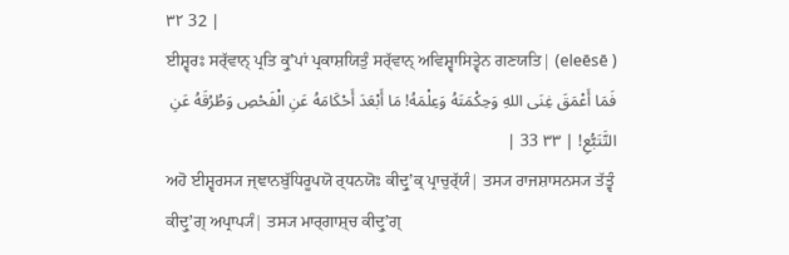٣٢ 32 |
ਈਸ਼੍ਵਰਃ ਸਰ੍ੱਵਾਨ੍ ਪ੍ਰਤਿ ਕ੍ਰੁʼਪਾਂ ਪ੍ਰਕਾਸ਼ਯਿਤੁੰ ਸਰ੍ੱਵਾਨ੍ ਅਵਿਸ਼੍ਵਾਸਿਤ੍ਵੇਨ ਗਣਯਤਿ| (eleēsē )
فَمَا أَعْمَقَ غِنَى اللهِ وَحِكْمَتَهُ وَعِلْمَهُ! مَا أَبْعَدَ أَحْكَامَهُ عَنِ الْفَحْصِ وَطُرُقَهُ عَنِ التَّتَبُّعِ! | ٣٣ 33 |
ਅਹੋ ਈਸ਼੍ਵਰਸ੍ਯ ਜ੍ਞਾਨਬੁੱਧਿਰੂਪਯੋ ਰ੍ਧਨਯੋਃ ਕੀਦ੍ਰੁʼਕ੍ ਪ੍ਰਾਚੁਰ੍ੱਯੰ| ਤਸ੍ਯ ਰਾਜਸ਼ਾਸਨਸ੍ਯ ਤੱਤ੍ਵੰ ਕੀਦ੍ਰੁʼਗ੍ ਅਪ੍ਰਾਪ੍ਯੰ| ਤਸ੍ਯ ਮਾਰ੍ਗਾਸ਼੍ਚ ਕੀਦ੍ਰੁʼਗ੍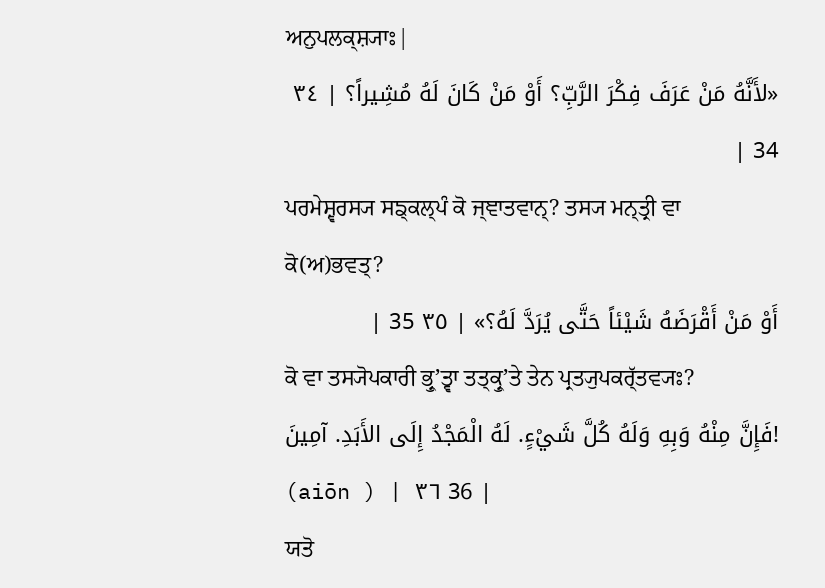ਅਨੁਪਲਕ੍ਸ਼੍ਯਾਃ|
«لأَنَّهُ مَنْ عَرَفَ فِكْرَ الرَّبِّ؟ أَوْ مَنْ كَانَ لَهُ مُشِيراً؟ | ٣٤ 34 |
ਪਰਮੇਸ਼੍ਵਰਸ੍ਯ ਸਙ੍ਕਲ੍ਪੰ ਕੋ ਜ੍ਞਾਤਵਾਨ੍? ਤਸ੍ਯ ਮਨ੍ਤ੍ਰੀ ਵਾ ਕੋ(ਅ)ਭਵਤ੍?
أَوْ مَنْ أَقْرَضَهُ شَيْئاً حَتَّى يُرَدَّ لَهُ؟» | ٣٥ 35 |
ਕੋ ਵਾ ਤਸ੍ਯੋਪਕਾਰੀ ਭ੍ਰੁʼਤ੍ਵਾ ਤਤ੍ਕ੍ਰੁʼਤੇ ਤੇਨ ਪ੍ਰਤ੍ਯੁਪਕਰ੍ੱਤਵ੍ਯਃ?
فَإِنَّ مِنْهُ وَبِهِ وَلَهُ كُلَّ شَيْءٍ. لَهُ الْمَجْدُ إِلَى الأَبَدِ. آمِينَ! (aiōn ) | ٣٦ 36 |
ਯਤੋ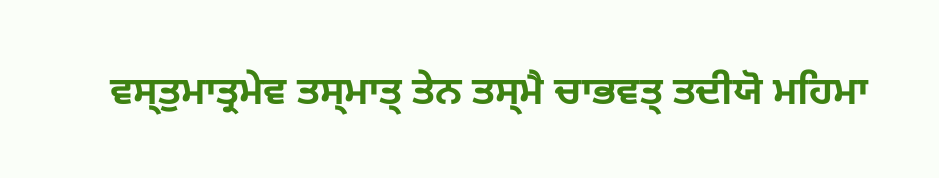ਵਸ੍ਤੁਮਾਤ੍ਰਮੇਵ ਤਸ੍ਮਾਤ੍ ਤੇਨ ਤਸ੍ਮੈ ਚਾਭਵਤ੍ ਤਦੀਯੋ ਮਹਿਮਾ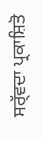ਸਰ੍ੱਵਦਾ ਪ੍ਰਕਾਸ਼ਿਤੋ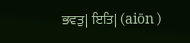ਭਵਤੁ| ਇਤਿ| (aiōn )